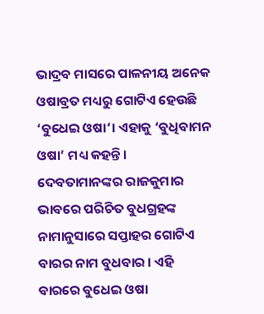ଭାଦ୍ରବ ମାସରେ ପାଳନୀୟ ଅନେକ ଓଷାବ୍ରତ ମଧ୍ୟରୁ ଗୋଟିଏ ହେଉଛି ‘ବୁଧେଇ ଓଷା’। ଏହାକୁ ‘ବୁଧିବାମନ ଓଷା’ ମଧ୍ୟ କହନ୍ତି। ଦେବତାମାନଙ୍କର ରାଜକୁମାର ଭାବରେ ପରିଚିତ ବୁଧଗ୍ରହଙ୍କ ନାମାନୁସାରେ ସପ୍ତାହର ଗୋଟିଏ ବାରର ନାମ ବୁଧବାର। ଏହି ବାରରେ ବୁଧେଇ ଓଷା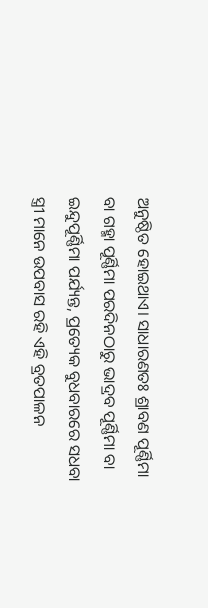ଅନୁଷ୍ଠିତ ହୋଇଥାଏ। ସାଧାରଣତଃ ଶ୍ରାବଣ ପୂର୍ଣ୍ଣିମା ବା ଗହ୍ମା ପୂର୍ଣ୍ଣିମା ପରଦିନଠାରୁ ଭାଦ୍ରବ ପୂର୍ଣ୍ଣିମା ବା ଇନ୍ଦୁପୂର୍ଣ୍ଣିମା ପର୍ଯ୍ୟନ୍ତ, ପ୍ରତ୍ୟେକ ବୁଧବାରରେ ସଧବା ସ୍ତ୍ରୀ ମାନେ ଉପବାସ ରହି ଏହି ବ୍ରତପାଳନ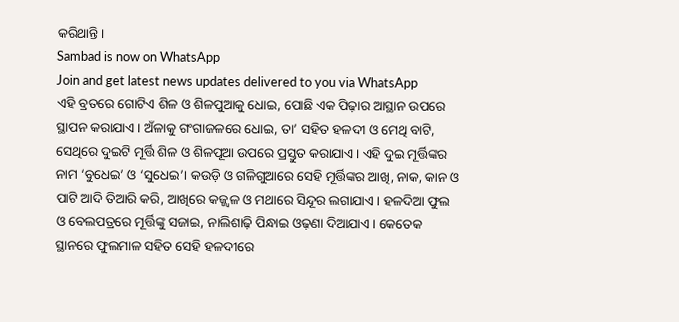କରିଥାନ୍ତି।
Sambad is now on WhatsApp
Join and get latest news updates delivered to you via WhatsApp
ଏହି ବ୍ରତରେ ଗୋଟିଏ ଶିଳ ଓ ଶିଳପୁଆକୁ ଧୋଇ, ପୋଛି ଏକ ପିଢ଼ାର ଆସ୍ଥାନ ଉପରେ ସ୍ଥାପନ କରାଯାଏ। ଅଁଳାକୁ ଗଂଗାଜଳରେ ଧୋଇ, ତା’ ସହିତ ହଳଦୀ ଓ ମେଥି ବାଟି, ସେଥିରେ ଦୁଇଟି ମୂର୍ତ୍ତି ଶିଳ ଓ ଶିଳପୂଆ ଉପରେ ପ୍ରସ୍ତୁତ କରାଯାଏ। ଏହି ଦୁଇ ମୂର୍ତ୍ତିଙ୍କର ନାମ ‘ବୁଧେଇ’ ଓ ‘ସୁଧେଇ’। କଉଡ଼ି ଓ ଗଳିଗୁଆରେ ସେହି ମୂର୍ତ୍ତିଙ୍କର ଆଖି, ନାକ, କାନ ଓ ପାଟି ଆଦି ତିଆରି କରି, ଆଖିରେ କଜ୍ଜ୍ୱଳ ଓ ମଥାରେ ସିନ୍ଦୂର ଲଗାଯାଏ। ହଳଦିଆ ଫୁଲ ଓ ବେଲପତ୍ରରେ ମୂର୍ତ୍ତିଙ୍କୁ ସଜାଇ, ନାଲିଶାଢ଼ି ପିନ୍ଧାଇ ଓଢ଼ଣା ଦିଆଯାଏ। କେତେକ ସ୍ଥାନରେ ଫୁଲମାଳ ସହିତ ସେହି ହଳଦୀରେ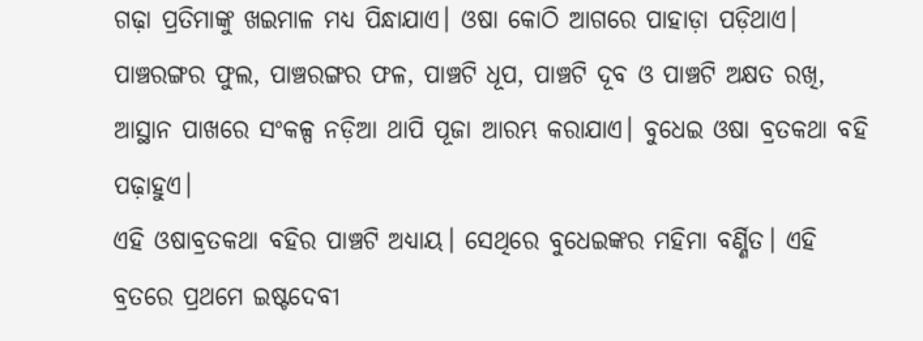ଗଢ଼ା ପ୍ରତିମାଙ୍କୁ ଖଇମାଳ ମଧ୍ୟ ପିନ୍ଧାଯାଏ। ଓଷା କୋଠି ଆଗରେ ପାହାଡ଼ା ପଡ଼ିଥାଏ। ପାଞ୍ଚରଙ୍ଗର ଫୁଲ, ପାଞ୍ଚରଙ୍ଗର ଫଳ, ପାଞ୍ଚଟି ଧୂପ, ପାଞ୍ଚଟି ଦୂବ ଓ ପାଞ୍ଚଟି ଅକ୍ଷତ ରଖି, ଆସ୍ଥାନ ପାଖରେ ସଂକଳ୍ପ ନଡ଼ିଆ ଥାପି ପୂଜା ଆରମ୍ଭ କରାଯାଏ। ବୁଧେଇ ଓଷା ବ୍ରତକଥା ବହି ପଢ଼ାହୁଏ।
ଏହି ଓଷାବ୍ରତକଥା ବହିର ପାଞ୍ଚଟି ଅଧ୍ୟାୟ। ସେଥିରେ ବୁଧେଇଙ୍କର ମହିମା ବର୍ଣ୍ଣିତ। ଏହି ବ୍ରତରେ ପ୍ରଥମେ ଇଷ୍ଟଦେବୀ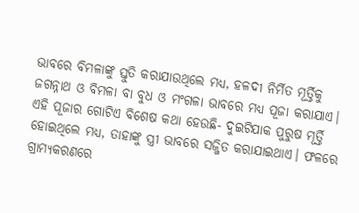ଭାବରେ ବିମଳାଙ୍କୁ ସ୍ତୁତି କରାଯାଉଥିଲେ ମଧ୍ୟ, ହଳଦୀ ନିର୍ମିତ ମୂର୍ତ୍ତିକୁ ଜଗନ୍ନାଥ ଓ ବିମଳା ବା ବୁଧ ଓ ମଂଗଳା ଭାବରେ ମଧ୍ୟ ପୂଜା କରାଯାଏ।
ଏହି ପୂଜାର ଗୋଟିଏ ବିଶେଷ କଥା ହେଉଛି- ଦୁଇଟିଯାକ ପୁରୁଷ ମୂର୍ତ୍ତି ହୋଇଥିଲେ ମଧ୍ୟ, ତାହାଙ୍କୁ ସ୍ତ୍ରୀ ଭାବରେ ସଜ୍ଜିତ କରାଯାଇଥାଏ। ଫଳରେ ଗ୍ରାମ୍ୟକରଣରେ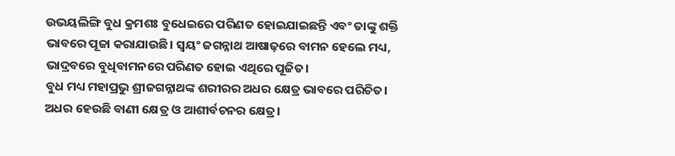ଉଭୟଲିଙ୍ଗି ବୁଧ କ୍ରମଶଃ ବୁଧେଇରେ ପରିଣତ ହୋଇଯାଇଛନ୍ତି ଏବଂ ତାଙ୍କୁ ଶକ୍ତି ଭାବରେ ପୂଜା କରାଯାଉଛି। ସ୍ୱୟଂ ଜଗନ୍ନାଥ ଆଷାଢ଼ରେ ବାମନ ହେଲେ ମଧ୍ୟ, ଭାଦ୍ରବରେ ବୁଧିବାମନରେ ପରିଣତ ହୋଇ ଏଥିରେ ପୂଜିତ।
ବୁଧ ମଧ୍ୟ ମହାପ୍ରଭୁ ଶ୍ରୀଜଗନ୍ନାଥଙ୍କ ଶରୀରର ଅଧର କ୍ଷେତ୍ର ଭାବରେ ପରିଚିତ। ଅଧର ହେଉଛି ବାଣୀ କ୍ଷେତ୍ର ଓ ଆଶୀର୍ବଚନର କ୍ଷେତ୍ର।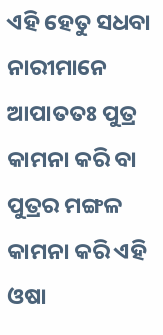ଏହି ହେତୁ ସଧବା ନାରୀମାନେ ଆପାତତଃ ପୁତ୍ର କାମନା କରି ବା ପୁତ୍ରର ମଙ୍ଗଳ କାମନା କରି ଏହି ଓଷା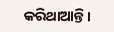କରିଥାଆନ୍ତି।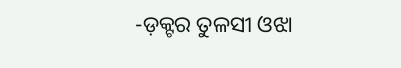-ଡ଼କ୍ଟର ତୁଳସୀ ଓଝା